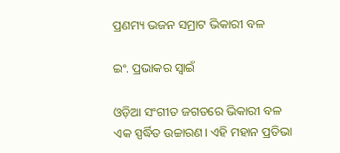ପ୍ରଣମ୍ୟ ଭଜନ ସମ୍ରାଟ ଭିକାରୀ ବଳ

ଇଂ. ପ୍ରଭାକର ସ୍ବାଇଁ

ଓଡ଼ିଆ ସଂଗୀତ ଜଗତରେ ଭିକାରୀ ବଳ ଏକ ସ୍ପର୍ଦ୍ଧିତ ଉଚ୍ଚାରଣ। ଏହି ମହାନ ପ୍ରତିଭା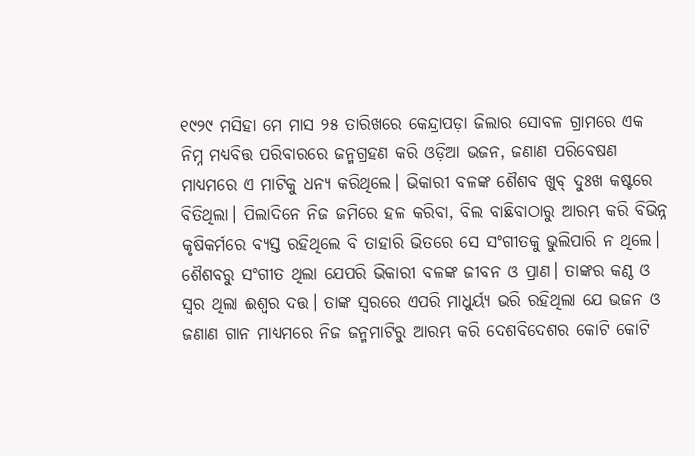୧୯୨୯ ମସିହା ମେ ମାସ ୨୫ ତାରିଖରେ କେନ୍ଦ୍ରାପଡ଼ା ଜିଲାର ସୋବଳ ଗ୍ରାମରେ ଏକ ନିମ୍ନ ମଧ୍ୟବିତ୍ତ ପରିବାରରେ ଜନ୍ମଗ୍ରହଣ କରି ଓଡ଼ିଆ ଭଜନ, ଜଣାଣ ପରିବେଷଣ ମାଧ୍ୟମରେ ଏ ମାଟିକୁ ଧନ୍ୟ କରିଥିଲେ। ଭିକାରୀ ବଳଙ୍କ ଶୈଶବ ଖୁବ୍‌ ଦୁଃଖ କଷ୍ଟରେ ବିତିଥିଲା। ପିଲାଦିନେ ନିଜ ଜମିରେ ହଳ କରିବା, ବିଲ ବାଛିବାଠାରୁ ଆରମ୍ଭ କରି ବିଭିନ୍ନ କୃଷିକର୍ମରେ ବ୍ୟସ୍ତ ରହିଥିଲେ ବି ତାହାରି ଭିତରେ ସେ ସଂଗୀତକୁ ଭୁଲିପାରି ନ ଥିଲେ।
ଶୈଶବରୁ ସଂଗୀତ ଥିଲା ଯେପରି ଭିକାରୀ ବଳଙ୍କ ଜୀବନ ଓ ପ୍ରାଣ। ତାଙ୍କର କଣ୍ଠ ଓ ସ୍ବର ଥିଲା ଈଶ୍ବର ଦତ୍ତ। ତାଙ୍କ ସ୍ବରରେ ଏପରି ମାଧୁର୍ୟ୍ୟ ଭରି ରହିଥିଲା ଯେ ଭଜନ ଓ ଜଣାଣ ଗାନ ମାଧ୍ୟମରେ ନିଜ ଜନ୍ମମାଟିରୁ ଆରମ୍ଭ କରି ଦେଶବିଦେଶର କୋଟି କୋଟି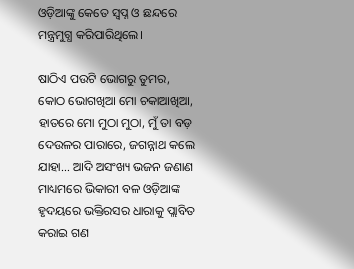ଓଡ଼ିଆଙ୍କୁ କେତେ ସ୍ବପ୍ନ ଓ ଛନ୍ଦରେ ମନ୍ତ୍ରମୁଗ୍ଧ କରିପାରିଥିଲେ।

ଷାଠିଏ ପଉଟି ଭୋଗରୁ ତୁମର, କୋଠ ଭୋଗଖିଆ ମୋ ଚକାଆଖିଆ, ହାତରେ ମୋ ମୁଠା ମୁଠା, ମୁଁ ତା ବଡ଼ ଦେଉଳର ପାରାରେ, ଜଗନ୍ନାଥ କଲେ ଯାହା… ଆଦି ଅସଂଖ୍ୟ ଭଜନ ଜଣାଣ ମାଧ୍ୟମରେ ଭିକାରୀ ବଳ ଓଡ଼ିଆଙ୍କ ହୃଦୟରେ ଭକ୍ତିରସର ଧାରାକୁ ପ୍ଲାବିତ କରାଇ ଗଣ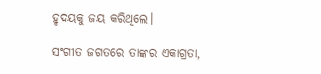ହୃଦୟକୁ ଜୟ କରିଥିଲେ।

ସଂଗୀତ ଜଗତରେ ତାଙ୍କର ଏକାଗ୍ରତା,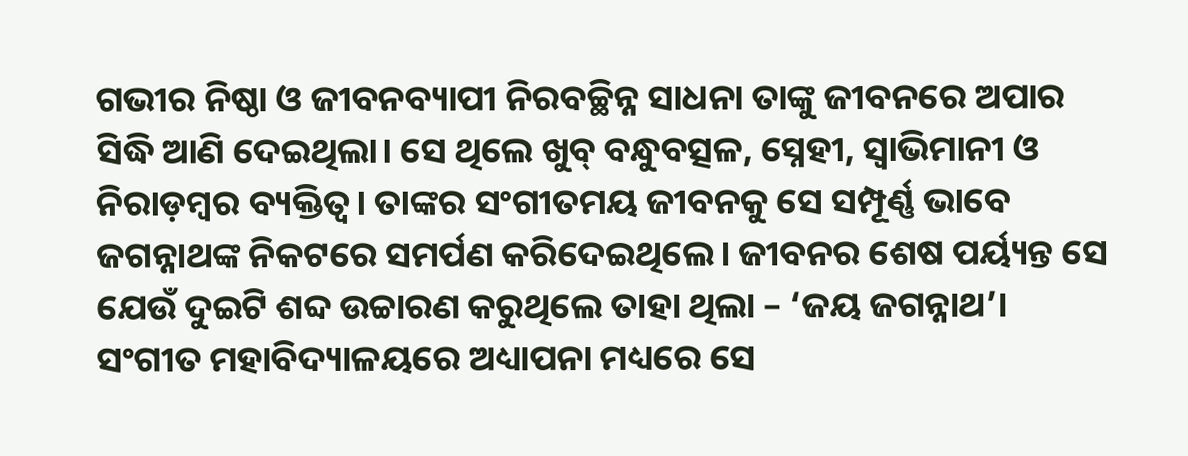ଗଭୀର ନିଷ୍ଠା ଓ ଜୀବନବ୍ୟାପୀ ନିରବଚ୍ଛିନ୍ନ ସାଧନା ତାଙ୍କୁ ଜୀବନରେ ଅପାର ସିଦ୍ଧି ଆଣି ଦେଇଥିଲା। ସେ ଥିଲେ ଖୁବ୍‌ ବନ୍ଧୁବତ୍ସଳ, ସ୍ନେହୀ, ସ୍ବାଭିମାନୀ ଓ ନିରାଡ଼ମ୍ବର ବ୍ୟକ୍ତିତ୍ବ। ତାଙ୍କର ସଂଗୀତମୟ ଜୀବନକୁ ସେ ସମ୍ପୂର୍ଣ୍ଣ ଭାବେ ଜଗନ୍ନାଥଙ୍କ ନିକଟରେ ସମର୍ପଣ କରିଦେଇଥିଲେ। ଜୀବନର ଶେଷ ପର୍ୟ୍ୟନ୍ତ ସେ ଯେଉଁ ଦୁଇଟି ଶବ୍ଦ ଉଚ୍ଚାରଣ କରୁଥିଲେ ତାହା ଥିଲା – ‘ଜୟ ଜଗନ୍ନାଥ’। ସଂଗୀତ ମହାବିଦ୍ୟାଳୟରେ ଅଧ୍ୟାପନା ମଧ୍ୟରେ ସେ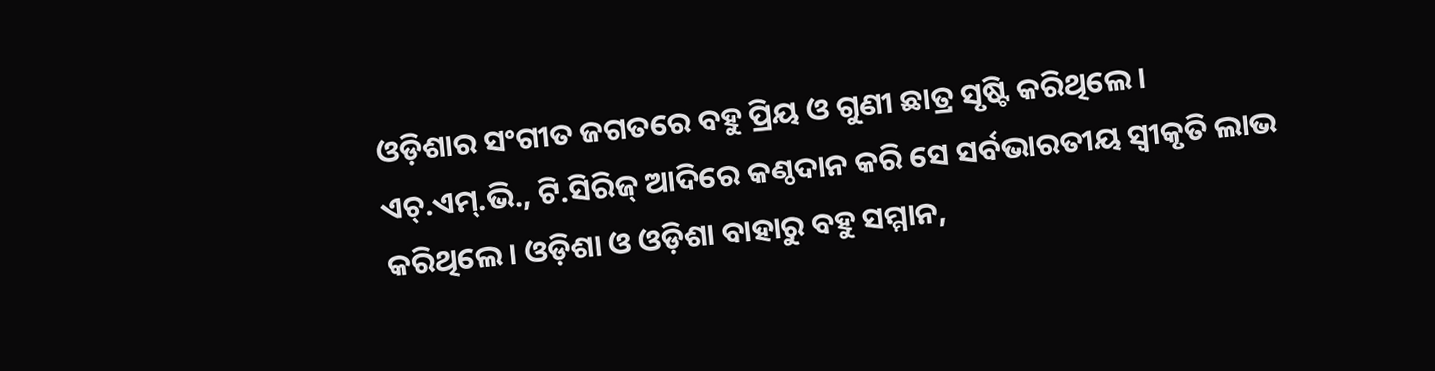ଓଡ଼ିଶାର ସଂଗୀତ ଜଗତରେ ବହୁ ପ୍ରିୟ ଓ ଗୁଣୀ ଛାତ୍ର ସୃଷ୍ଟି କରିଥିଲେ। ଏଚ୍‌.ଏମ୍‌.ଭି., ଟି.ସିରିଜ୍‌ ଆଦିରେ କଣ୍ଠଦାନ କରି ସେ ସର୍ବଭାରତୀୟ ସ୍ବୀକୃତି ଲାଭ କରିଥିଲେ। ଓଡ଼ିଶା ଓ ଓଡ଼ିଶା ବାହାରୁ ବହୁ ସମ୍ମାନ,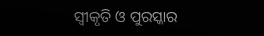ସ୍ବୀକୃତି ଓ ପୁରସ୍କାର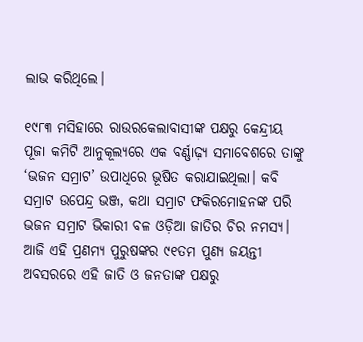ଲାଭ କରିଥିଲେ।

୧୯୮୩ ମସିହାରେ ରାଉରକେଲାବାସୀଙ୍କ ପକ୍ଷରୁ କେନ୍ଦ୍ରୀୟ ପୂଜା କମିଟି ଆନୁକୂଲ୍ୟରେ ଏକ ବର୍ଣ୍ଣାଢ଼୍ୟ ସମାବେଶରେ ତାଙ୍କୁ ‘ଭଜନ ସମ୍ରାଟ’ ଉପାଧିରେ ଭୂଷିତ କରାଯାଇଥିଲା। କବି ସମ୍ରାଟ ଉପେନ୍ଦ୍ର ଭଞ୍ଜ, କଥା ସମ୍ରାଟ ଫକିରମୋହନଙ୍କ ପରି ଭଜନ ସମ୍ରାଟ ଭିକାରୀ ବଳ ଓଡ଼ିଆ ଜାତିର ଚିର ନମସ୍ୟ। ଆଜି ଏହି ପ୍ରଣମ୍ୟ ପୁରୁଷଙ୍କର ୯୧ତମ ପୁଣ୍ୟ ଜୟନ୍ତୀ ଅବସରରେ ଏହି ଜାତି ଓ ଜନତାଙ୍କ ପକ୍ଷରୁ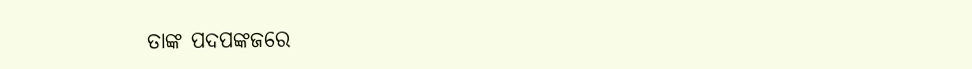ତାଙ୍କ ପଦପଙ୍କଜରେ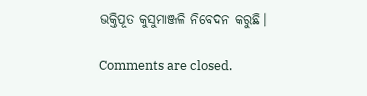ଭକ୍ତିପୂତ କୁସୁମାଞ୍ଜଳି ନିବେଦନ କରୁଛି।

Comments are closed.